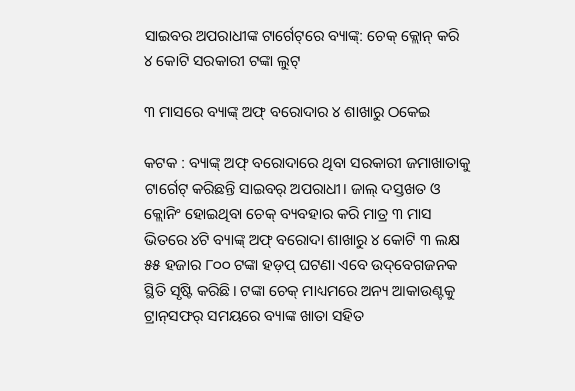ସାଇବର ଅପରାଧୀଙ୍କ ଟାର୍ଗେଟ୍‌ରେ ବ୍ୟାଙ୍କ୍‌: ଚେକ୍ କ୍ଲୋନ୍‌ କରି ୪ କୋଟି ସରକାରୀ ଟଙ୍କା ଲୁଟ୍

୩ ମାସରେ ବ୍ୟାଙ୍କ୍ ଅଫ୍ ବରୋଦାର ୪ ଶାଖାରୁ ଠକେଇ

କଟକ : ବ୍ୟାଙ୍କ୍ ଅଫ୍ ବରୋଦାରେ ଥିବା ସରକାରୀ ଜମାଖାତାକୁ ଟାର୍ଗେଟ୍ କରିଛନ୍ତି ସାଇବର୍ ଅପରାଧୀ। ଜାଲ୍ ଦସ୍ତଖତ ଓ କ୍ଲୋନିଂ ହୋଇଥିବା ଚେକ୍ ବ୍ୟବହାର କରି ମାତ୍ର ୩ ମାସ ଭିତରେ ୪ଟି ବ୍ୟାଙ୍କ୍ ଅଫ୍ ବରୋଦା ଶାଖାରୁ ୪ କୋଟି ୩ ଲକ୍ଷ ୫୫ ହଜାର ୮୦୦ ଟଙ୍କା ହଡ଼ପ୍ ଘଟଣା ଏବେ ଉଦ୍‌ବେଗଜନକ ସ୍ଥିତି ସୃଷ୍ଟି କରିଛି। ଟଙ୍କା ଚେକ୍ ମାଧ୍ୟମରେ ଅନ୍ୟ ଆକାଉଣ୍ଟକୁ ଟ୍ରାନ୍‌ସଫର୍ ସମୟରେ ବ୍ୟାଙ୍କ ଖାତା ସହିତ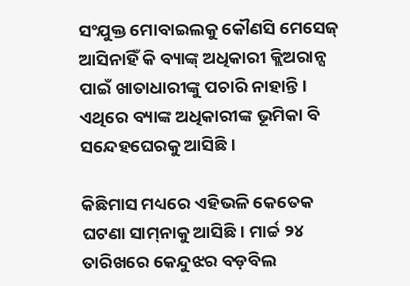ସଂଯୁକ୍ତ ମୋବାଇଲକୁ କୌଣସି ମେସେଜ୍ ଆସିନାହିଁ କି ବ୍ୟାଙ୍କ୍ ଅଧିକାରୀ କ୍ଲିଅରାନ୍ସ ପାଇଁ ଖାତାଧାରୀଙ୍କୁ ପଚାରି ନାହାନ୍ତି। ଏଥିରେ ବ୍ୟାଙ୍କ ଅଧିକାରୀଙ୍କ ଭୂମିକା ବି ସନ୍ଦେହଘେରକୁ ଆସିଛି।

କିଛିମାସ ମଧ୍ୟରେ ଏହିଭଳି କେତେକ ଘଟଣା ସାମ୍‌ନାକୁ ଆସିଛି। ମାର୍ଚ୍ଚ ୨୪ ତାରିଖରେ କେନ୍ଦୁଝର ବଡ଼ବିଲ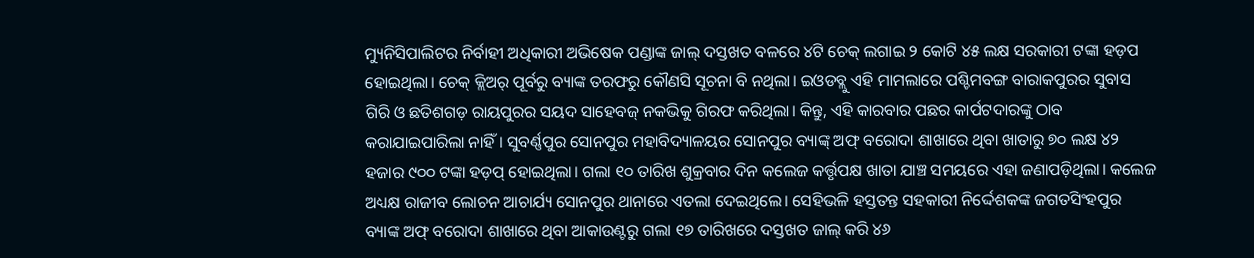ମ୍ୟୁନିସିପାଲିଟର ନିର୍ବାହୀ ଅଧିକାରୀ ଅଭିଷେକ ପଣ୍ଡାଙ୍କ ଜାଲ୍ ଦସ୍ତଖତ ବଳରେ ୪ଟି ଚେକ୍ ଲଗାଇ ୨ କୋଟି ୪୫ ଲକ୍ଷ ସରକାରୀ ଟଙ୍କା ହଡ଼ପ ହୋଇଥିଲା। ଚେକ୍ କ୍ଲିଅର୍ ପୂର୍ବରୁ ବ୍ୟାଙ୍କ ତରଫରୁ କୌଣସି ସୂଚନା ବି ନଥିଲା। ଇଓଡବ୍ଲୁ ଏହି ମାମଲାରେ ପଶ୍ଚିମବଙ୍ଗ ବାରାକପୁରର ସୁବାସ ଗିରି ଓ ଛତିଶଗଡ଼ ରାୟପୁରର ସୟଦ ସାହେବଜ୍ ନକଭିକୁ ଗିରଫ କରିଥିଲା। କିନ୍ତୁ, ଏହି କାରବାର ପଛର କାର୍ପଟଦାରଙ୍କୁ ଠାବ କରାଯାଇପାରିଲା ନାହିଁ। ସୁବର୍ଣ୍ଣପୁର ସୋନପୁର ମହାବିଦ୍ୟାଳୟର ସୋନପୁର ବ୍ୟାଙ୍କ୍ ଅଫ୍ ବରୋଦା ଶାଖାରେ ଥିବା ଖାତାରୁ ୭୦ ଲକ୍ଷ ୪୨ ହଜାର ୯୦୦ ଟଙ୍କା ହଡ଼ପ୍ ହୋଇଥିଲା। ଗଲା ୧୦ ତାରିଖ ଶୁକ୍ରବାର ଦିନ କଲେଜ କର୍ତ୍ତୃପକ୍ଷ ଖାତା ଯାଞ୍ଚ ସମୟରେ ଏହା ଜଣାପଡ଼ିଥିଲା। କଲେଜ ଅଧ୍ୟକ୍ଷ ରାଜୀବ ଲୋଚନ ଆଚାର୍ଯ୍ୟ ସୋନପୁର ଥାନାରେ ଏତଲା ଦେଇଥିଲେ। ସେହିଭଳି ହସ୍ତତନ୍ତ ସହକାରୀ ନିର୍ଦ୍ଦେଶକଙ୍କ ଜଗତସିଂହପୁର ବ୍ୟାଙ୍କ ଅଫ୍ ବରୋଦା ଶାଖାରେ ଥିବା ଆକାଉଣ୍ଟରୁ ଗଲା ୧୭ ତାରିଖରେ ଦସ୍ତଖତ ଜାଲ୍ କରି ୪୬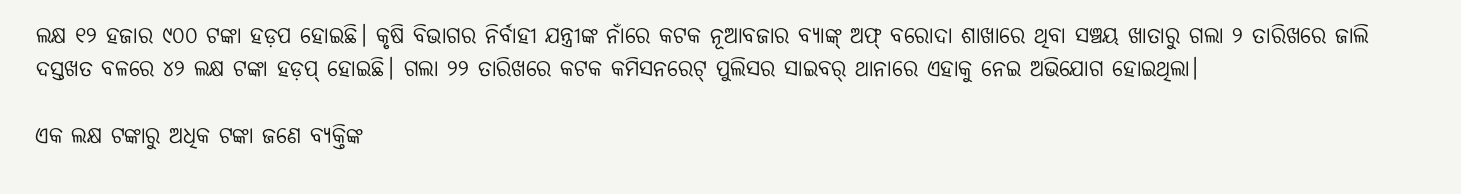ଲକ୍ଷ ୧୨ ହଜାର ୯୦୦ ଟଙ୍କା ହଡ଼ପ ହୋଇଛି। କୃଷି ବିଭାଗର ନିର୍ବାହୀ ଯନ୍ତ୍ରୀଙ୍କ ନାଁରେ କଟକ ନୂଆବଜାର ବ୍ୟାଙ୍କ୍ ଅଫ୍ ବରୋଦା ଶାଖାରେ ଥିବା ସଞ୍ଚୟ ଖାତାରୁ ଗଲା ୨ ତାରିଖରେ ଜାଲି ଦସ୍ତଖତ ବଳରେ ୪୨ ଲକ୍ଷ ଟଙ୍କା ହଡ଼ପ୍ ହୋଇଛି। ଗଲା ୨୨ ତାରିଖରେ କଟକ କମିସନରେଟ୍ ପୁଲିସର ସାଇବର୍ ଥାନାରେ ଏହାକୁ ନେଇ ଅଭିଯୋଗ ହୋଇଥିଲା।

ଏକ ଲକ୍ଷ ଟଙ୍କାରୁ ଅଧିକ ଟଙ୍କା ଜଣେ ବ୍ୟକ୍ତିଙ୍କ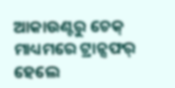ଆକାଉଣ୍ଟରୁ ଚେକ୍ ମାଧ୍ୟମରେ ଟ୍ରାନ୍ସଫର୍ ହେଲେ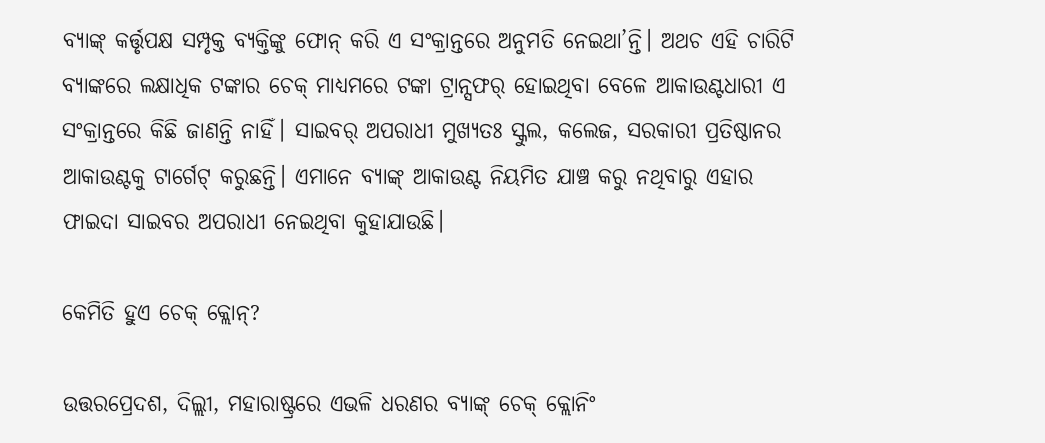ବ୍ୟାଙ୍କ୍ କର୍ତ୍ତୃପକ୍ଷ ସମ୍ପୃକ୍ତ ବ୍ୟକ୍ତିଙ୍କୁ ଫୋନ୍ କରି ଏ ସଂକ୍ରାନ୍ତରେ ଅନୁମତି ନେଇଥା’ନ୍ତି। ଅଥଚ ଏହି ଚାରିଟି ବ୍ୟାଙ୍କରେ ଲକ୍ଷାଧିକ ଟଙ୍କାର ଚେକ୍ ମାଧ୍ୟମରେ ଟଙ୍କା ଟ୍ରାନ୍ସଫର୍‌ ହୋଇଥିବା ବେଳେ ଆକାଉଣ୍ଟଧାରୀ ଏ ସଂକ୍ରାନ୍ତରେ କିଛି ଜାଣନ୍ତି ନାହିଁ। ସାଇବର୍ ଅପରାଧୀ ମୁଖ୍ୟତଃ ସ୍କୁଲ, କଲେଜ, ସରକାରୀ ପ୍ରତିଷ୍ଠାନର ଆକାଉଣ୍ଟକୁ ଟାର୍ଗେଟ୍ କରୁଛନ୍ତି। ଏମାନେ ବ୍ୟାଙ୍କ୍ ଆକାଉଣ୍ଟ ନିୟମିତ ଯାଞ୍ଚ କରୁ ନଥିବାରୁ ଏହାର ଫାଇଦା ସାଇବର ଅପରାଧୀ ନେଇଥିବା କୁହାଯାଉଛି।

କେମିତି ହୁଏ ଚେକ୍ କ୍ଲୋନ୍‌?

ଉତ୍ତରପ୍ରେଦଶ, ଦିଲ୍ଲୀ, ମହାରାଷ୍ଟ୍ରରେ ଏଭଳି ଧରଣର ବ୍ୟାଙ୍କ୍ ଚେକ୍ କ୍ଲୋନିଂ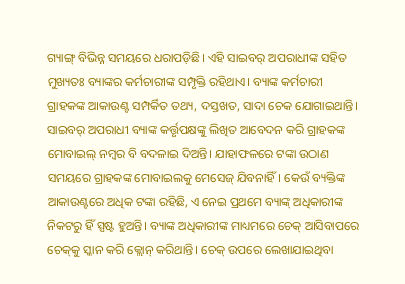ଗ୍ୟାଙ୍ଗ୍ ବିଭିନ୍ନ ସମୟରେ ଧରାପଡ଼ିଛି। ଏହି ସାଇବର୍ ଅପରାଧୀଙ୍କ ସହିତ ମୁଖ୍ୟତଃ ବ୍ୟାଙ୍କର କର୍ମଚାରୀଙ୍କ ସମ୍ପୃକ୍ତି ରହିଥାଏ। ବ୍ୟାଙ୍କ କର୍ମଚାରୀ ଗ୍ରାହକଙ୍କ ଆକାଉଣ୍ଟ ସମ୍ପର୍କିତ ତଥ୍ୟ, ଦସ୍ତଖତ, ସାଦା ଚେକ ଯୋଗାଇଥାନ୍ତି। ସାଇବର୍ ଅପରାଧୀ ବ୍ୟାଙ୍କ କର୍ତ୍ତୃପକ୍ଷଙ୍କୁ ଲିଖିତ ଆବେଦନ କରି ଗ୍ରାହକଙ୍କ ମୋବାଇଲ୍ ନମ୍ବର ବି ବଦଳାଇ ଦିଅନ୍ତି। ଯାହାଫଳରେ ଟଙ୍କା ଉଠାଣ ସମୟରେ ଗ୍ରାହକଙ୍କ ମୋବାଇଲକୁ ମେସେଜ୍ ଯିବନାହିଁ। କେଉଁ ବ୍ୟକ୍ତିଙ୍କ ଆକାଉଣ୍ଟରେ ଅଧିକ ଟଙ୍କା ରହିଛି, ଏ ନେଇ ପ୍ରଥମେ ବ୍ୟାଙ୍କ୍ ଅଧିକାରୀଙ୍କ ନିକଟରୁ ହିଁ ସ୍ପଷ୍ଟ ହୁଅନ୍ତି। ବ୍ୟାଙ୍କ ଅଧିକାରୀଙ୍କ ମାଧ୍ୟମରେ ଚେକ୍ ଆସିବାପରେ ଚେକ୍‌କୁ ସ୍କାନ କରି କ୍ଲୋନ୍ କରିଥାନ୍ତି। ଚେକ୍ ଉପରେ ଲେଖାଯାଇଥିବା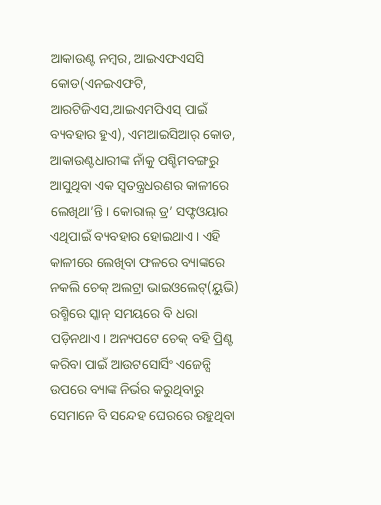ଆକାଉଣ୍ଟ ନମ୍ବର, ଆଇଏଫଏସସି କୋଡ(ଏନଇଏଫଟି, ଆରଟିଜିଏସ,ଆଇଏମପିଏସ୍ ପାଇଁ ବ୍ୟବହାର ହୁଏ), ଏମଆଇସିଆର୍ କୋଡ, ଆକାଉଣ୍ଟଧାରୀଙ୍କ ନାଁକୁ ପଶ୍ଚିମବଙ୍ଗରୁ ଆସୁଥିବା ଏକ ସ୍ବତନ୍ତ୍ରଧରଣର କାଳୀରେ ଲେଖିଥା’ନ୍ତି। କୋରାଲ୍ ଡ୍ର’ ସଫ୍ଟଓୟାର ଏଥିପାଇଁ ବ୍ୟବହାର ହୋଇଥାଏ। ଏହି କାଳୀରେ ଲେଖିବା ଫଳରେ ବ୍ୟାଙ୍କରେ ନକଲି ଚେକ୍ ଅଲଟ୍ରା ଭାଇଓଲେଟ୍(ୟୁଭି) ରଶ୍ମିରେ ସ୍କାନ୍ ସମୟରେ ବି ଧରା ପଡ଼ିନଥାଏ। ଅନ୍ୟପଟେ ଚେକ୍ ବହି ପ୍ରିଣ୍ଟ କରିବା ପାଇଁ ଆଉଟସୋର୍ସିଂ ଏଜେନ୍ସି ଉପରେ ବ୍ୟାଙ୍କ ନିର୍ଭର କରୁଥିବାରୁ ସେମାନେ ବି ସନ୍ଦେହ ଘେରରେ ରହୁଥିବା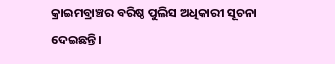କ୍ରାଇମବ୍ରାଞ୍ଚର ବରିଷ୍ଠ ପୁଲିସ ଅଧିକାରୀ ସୂଚନା ଦେଇଛନ୍ତି।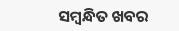ସମ୍ବନ୍ଧିତ ଖବର